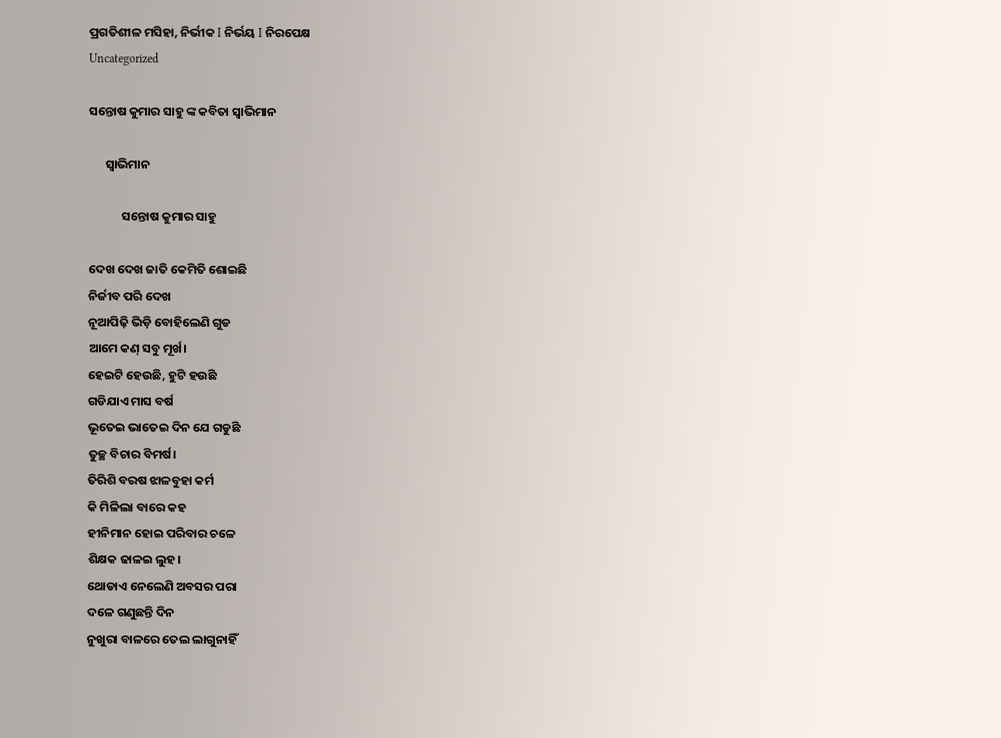ପ୍ରଗତିଶୀଳ ମସିହା, ନିର୍ଭୀକ I ନିର୍ଭୟ I ନିରପେକ୍ଷ
Uncategorized

ସନ୍ତୋଷ କୁମାର ସାହୁ ଙ୍କ କବିତା ସ୍ବାଭିମାନ

      ସ୍ବାଭିମାନ

            ସନ୍ତୋଷ କୁମାର ସାହୁ

ଦେଖ ଦେଖ ଜାତି କେମିତି ଶୋଇଛି
ନିର୍ଜୀବ ପରି ଦେଖ
ନୂଆପିଢ଼ି ଭିଡ଼ି ବୋହିଲେଣି ଗୁଡ
ଆମେ କଣ୍ ସବୁ ମୂର୍ଖ।
ହେଇଟି ହେଉଛି, ହୁଟି ହଉଛି
ଗଡିଯାଏ ମାସ ବର୍ଷ
ଭୂତେଇ ଭାତେଇ ଦିନ ଯେ ଗଡୁଛି
ତୁଚ୍ଛ ବିଚାର ବିମର୍ଷ।
ତିରିଶି ବରଷ ଝାଳବୁହା କର୍ମ
କି ମିଳିଲା ବାରେ କହ
ହୀନିମାନ ହୋଇ ପରିବାର ଚଳେ
ଶିକ୍ଷକ ଢାଳଇ ଲୁହ।
ଥୋଡାଏ ନେଲେଣି ଅବସର ପରା
ଦଳେ ଗଣୁଛନ୍ତି ଦିନ
ନୁଖୁରା ବାଳରେ ତେଲ ଲାଗୁନାହିଁ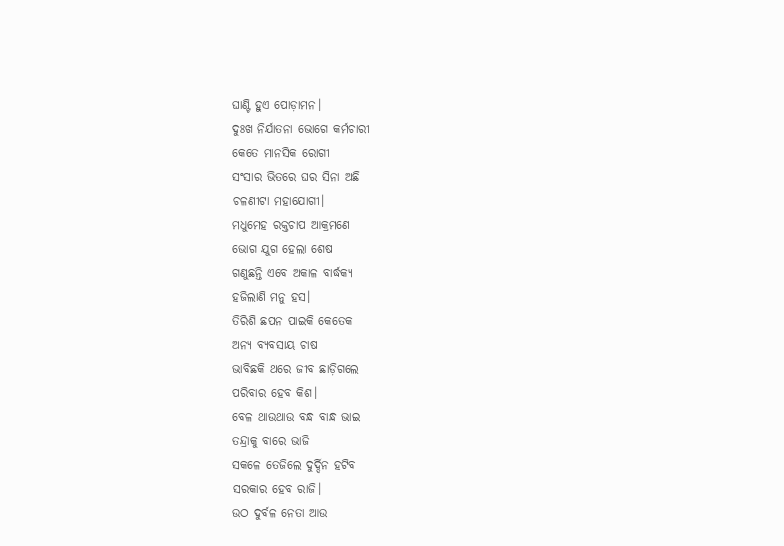ଘାଣ୍ଟି ହୁଏ ପୋଡ଼ାମନ।
ଦୁଃଖ ନିର୍ଯାତନା ଭୋଗେ କର୍ମଚାରୀ
କେତେ ମାନସିକ ରୋଗୀ
ସଂସାର ଭିତରେ ଘର ସିନା ଅଛି
ଚଳଣୀଟା ମହାଯୋଗୀ।
ମଧୁମେହ ରକ୍ତଚାପ ଆକ୍ରମଣେ
ଭୋଗ ଯୁଗ ହେଲା ଶେଷ
ଗଣୁଛନ୍ତି ଏବେ ଅକାଳ ବାର୍ଦ୍ଧକ୍ୟ
ହଜିଲାଣି ମନୁ ହସ।
ତିରିଶି ଛପନ ପାଇକି କେତେକ
ଅନ୍ୟ ବ୍ୟବସାୟ ଚାଷ
ଭାବିଛକି ଥରେ ଜୀବ ଛାଡ଼ିଗଲେ
ପରିବାର ହେବ କିଶ।
ବେଳ ଥାଉଥାଉ ବନ୍ଧ ବାନ୍ଧ ଭାଇ
ତନ୍ଦ୍ରାକୁ ବାରେ ଭାଜି
ସକଳେ ତେଜିଲେ ଦୁର୍ଦ୍ଦିନ ହଟିବ
ସରକାର ହେବ ରାଜି।
ଉଠ ଦୁର୍ବଳ ନେତା ଆଉ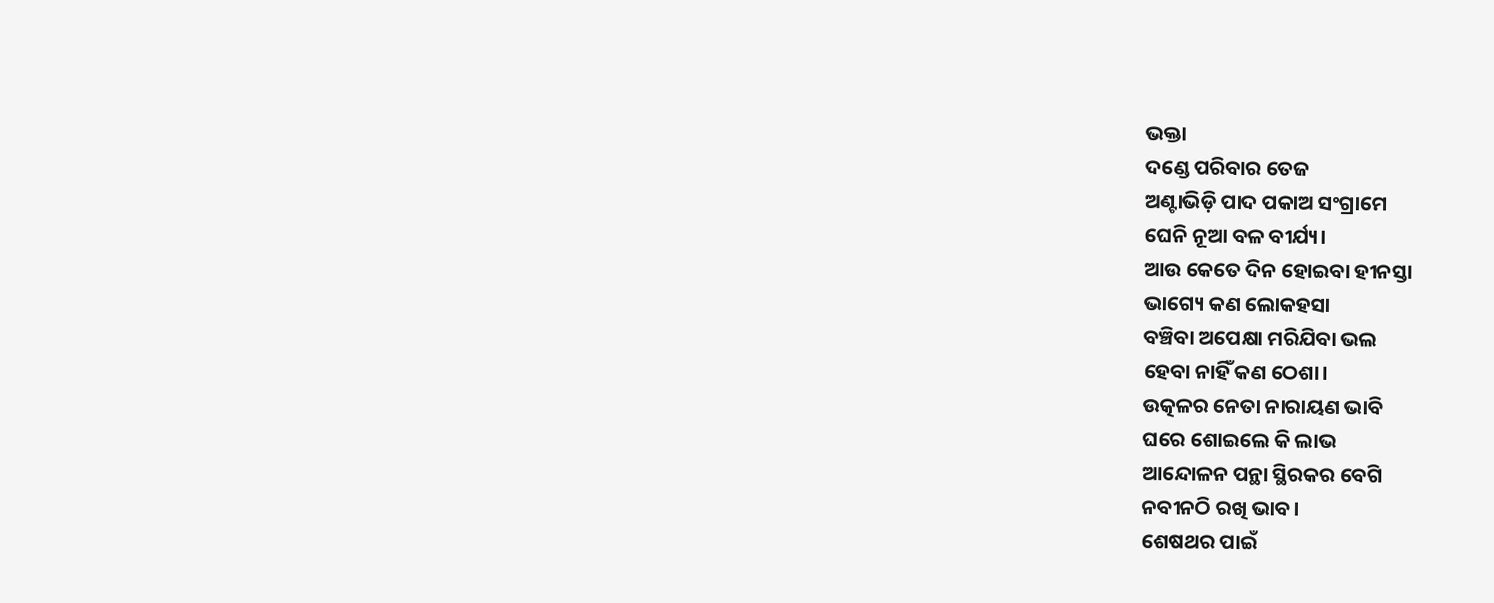ଭକ୍ତା
ଦଣ୍ଡେ ପରିବାର ତେଜ
ଅଣ୍ଟାଭିଡ଼ି ପାଦ ପକାଅ ସଂଗ୍ରାମେ
ଘେନି ନୂଆ ବଳ ବୀର୍ଯ୍ୟ।
ଆଉ କେତେ ଦିନ ହୋଇବା ହୀନସ୍ତା
ଭାଗ୍ୟେ କଣ ଲୋକହସା
ବଞ୍ଚିବା ଅପେକ୍ଷା ମରିଯିବା ଭଲ
ହେବା ନାହିଁ କଣ ଠେଶା।
ଉତ୍କଳର ନେତା ନାରାୟଣ ଭାବି
ଘରେ ଶୋଇଲେ କି ଲାଭ
ଆନ୍ଦୋଳନ ପନ୍ଥା ସ୍ଥିରକର ବେଗି
ନବୀନଠି ରଖି ଭାବ।
ଶେଷଥର ପାଇଁ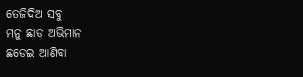ତେଜିଦିଅ ସବୁ
ମନୁ ଛାଡ ଅଭିମାନ
ଛଡେଇ ଆଣିବା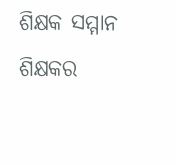ଶିକ୍ଷକ ସମ୍ମାନ
ଶିକ୍ଷକର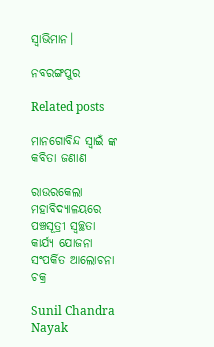ସ୍ବାଭିମାନ।

ନବରଙ୍ଗପୁର

Related posts

ମାନଗୋବିନ୍ଦ ସ୍ବାଇଁ ଙ୍କ କବିତା ଜଣାଣ

ରାଉରକେଲା ମହାବିଦ୍ୟାଳୟରେ ପଞ୍ଚସୂତ୍ରୀ ସ୍ୱଚ୍ଛତା କାର୍ଯ୍ୟ ଯୋଜନା ସଂପର୍କିତ ଆଲୋଚନା ଚକ୍ର

Sunil Chandra Nayak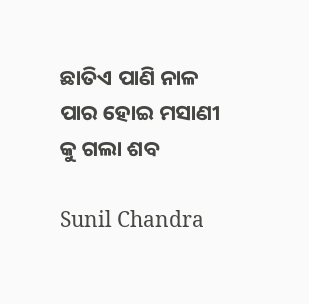ଛାତିଏ ପାଣି ନାଳ ପାର ହୋଇ ମସାଣୀ କୁ ଗଲା ଶବ

Sunil Chandra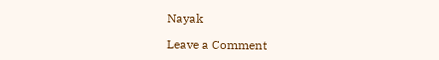Nayak

Leave a Comment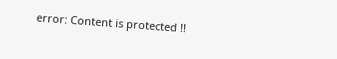error: Content is protected !!